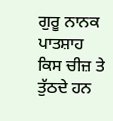ਗੁਰੂ ਨਾਨਕ ਪਾਤਸ਼ਾਹ ਕਿਸ ਚੀਜ਼ ਤੇ ਤੁੱਠਦੇ ਹਨ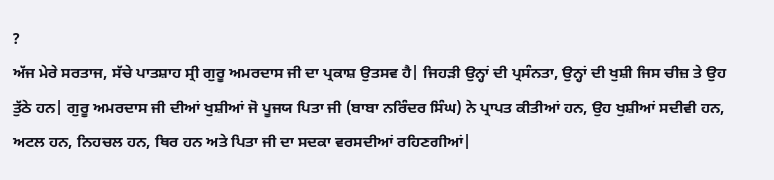?
ਅੱਜ ਮੇਰੇ ਸਰਤਾਜ, ਸੱਚੇ ਪਾਤਸ਼ਾਹ ਸ੍ਰੀ ਗੁਰੂ ਅਮਰਦਾਸ ਜੀ ਦਾ ਪ੍ਰਕਾਸ਼ ਉਤਸਵ ਹੈ| ਜਿਹੜੀ ਉਨ੍ਹਾਂ ਦੀ ਪ੍ਰਸੰਨਤਾ, ਉਨ੍ਹਾਂ ਦੀ ਖੁਸ਼ੀ ਜਿਸ ਚੀਜ਼ ਤੇ ਉਹ ਤੁੱਠੇ ਹਨ| ਗੁਰੂ ਅਮਰਦਾਸ ਜੀ ਦੀਆਂ ਖੁਸ਼ੀਆਂ ਜੋ ਪੂਜਯ ਪਿਤਾ ਜੀ (ਬਾਬਾ ਨਰਿੰਦਰ ਸਿੰਘ) ਨੇ ਪ੍ਰਾਪਤ ਕੀਤੀਆਂ ਹਨ, ਉਹ ਖੁਸ਼ੀਆਂ ਸਦੀਵੀ ਹਨ, ਅਟਲ ਹਨ, ਨਿਹਚਲ ਹਨ, ਥਿਰ ਹਨ ਅਤੇ ਪਿਤਾ ਜੀ ਦਾ ਸਦਕਾ ਵਰਸਦੀਆਂ ਰਹਿਣਗੀਆਂ|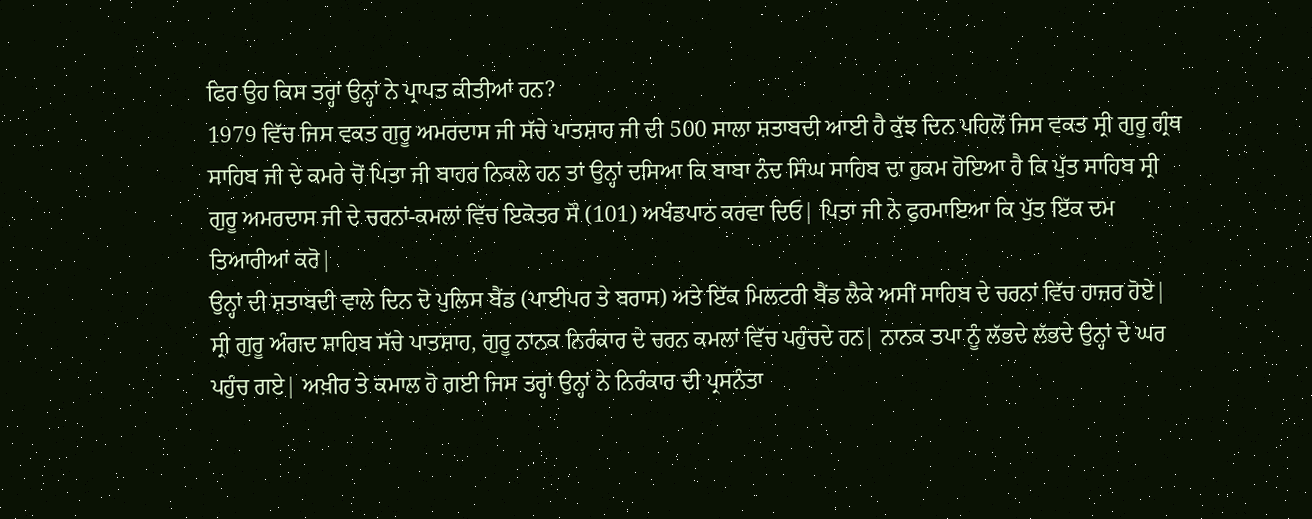ਫਿਰ ਉਹ ਕਿਸ ਤਰ੍ਹਾਂ ਉਨ੍ਹਾਂ ਨੇ ਪ੍ਰਾਪਤ ਕੀਤੀਆਂ ਹਨ?
1979 ਵਿੱਚ ਜਿਸ ਵਕਤ ਗੁਰੂ ਅਮਰਦਾਸ ਜੀ ਸੱਚੇ ਪਾਤਸ਼ਾਹ ਜੀ ਦੀ 500 ਸਾਲਾ ਸ਼ਤਾਬਦੀ ਆਈ ਹੈ ਕੁੱਝ ਦਿਨ ਪਹਿਲੋਂ ਜਿਸ ਵਕਤ ਸ੍ਰੀ ਗੁਰੂ ਗ੍ਰੰਥ ਸਾਹਿਬ ਜੀ ਦੇ ਕਮਰੇ ਚੋਂ ਪਿਤਾ ਜੀ ਬਾਹਰ ਨਿਕਲੇ ਹਨ ਤਾਂ ਉਨ੍ਹਾਂ ਦਸਿਆ ਕਿ ਬਾਬਾ ਨੰਦ ਸਿੰਘ ਸਾਹਿਬ ਦਾ ਹੁਕਮ ਹੋਇਆ ਹੈ ਕਿ ਪੁੱਤ ਸਾਹਿਬ ਸ੍ਰੀ ਗੁਰੂ ਅਮਰਦਾਸ ਜੀ ਦੇ ਚਰਨਾਂ-ਕਮਲਾਂ ਵਿੱਚ ਇਕੋਤਰ ਸੌ (101) ਅਖੰਡਪਾਠ ਕਰਵਾ ਦਿਓ| ਪਿਤਾ ਜੀ ਨੇ ਫੁਰਮਾਇਆ ਕਿ ਪੁੱਤ ਇੱਕ ਦਮ ਤਿਆਰੀਆਂ ਕਰੋ|
ਉਨ੍ਹਾਂ ਦੀ ਸ਼ਤਾਬਦੀ ਵਾਲੇ ਦਿਨ ਦੋ ਪੁਲਿਸ ਬੈਂਡ (ਪਾਈਪਰ ਤੇ ਬਰਾਸ) ਅਤੇ ਇੱਕ ਮਿਲਟਰੀ ਬੈਂਡ ਲੈਕੇ ਅਸੀਂ ਸਾਹਿਬ ਦੇ ਚਰਨਾਂ ਵਿੱਚ ਹਾਜ਼ਰ ਹੋਏ|
ਸ੍ਰੀ ਗੁਰੂ ਅੰਗਦ ਸਾਹਿਬ ਸੱਚੇ ਪਾਤਸ਼ਾਹ, ਗੁਰੂ ਨਾਨਕ ਨਿਰੰਕਾਰ ਦੇ ਚਰਨ ਕਮਲਾਂ ਵਿੱਚ ਪਹੁੰਚਦੇ ਹਨ| ਨਾਨਕ ਤਪਾ ਨੂੰ ਲੱਭਦੇ ਲੱਭਦੇ ਉਨ੍ਹਾਂ ਦੇ ਘਰ ਪਹੁੰਚ ਗਏ| ਅਖ਼ੀਰ ਤੇ ਕਮਾਲ ਹੋ ਗਈ ਜਿਸ ਤਰ੍ਹਾਂ ਉਨ੍ਹਾਂ ਨੇ ਨਿਰੰਕਾਰ ਦੀ ਪ੍ਰਸਨੰਤਾ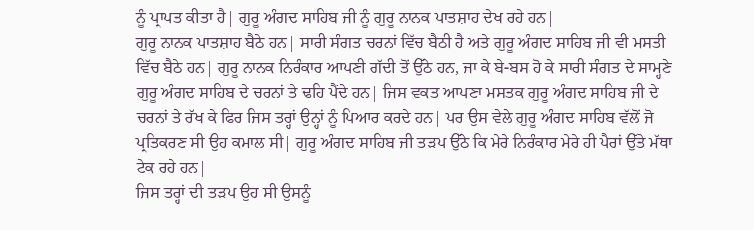ਨੂੰ ਪ੍ਰਾਪਤ ਕੀਤਾ ਹੈ| ਗੁਰੂ ਅੰਗਦ ਸਾਹਿਬ ਜੀ ਨੂੰ ਗੁਰੂ ਨਾਨਕ ਪਾਤਸ਼ਾਹ ਦੇਖ ਰਹੇ ਹਨ|
ਗੁਰੂ ਨਾਨਕ ਪਾਤਸ਼ਾਹ ਬੈਠੇ ਹਨ| ਸਾਰੀ ਸੰਗਤ ਚਰਨਾਂ ਵਿੱਚ ਬੈਠੀ ਹੈ ਅਤੇ ਗੁਰੂ ਅੰਗਦ ਸਾਹਿਬ ਜੀ ਵੀ ਮਸਤੀ ਵਿੱਚ ਬੈਠੇ ਹਨ| ਗੁਰੂ ਨਾਨਕ ਨਿਰੰਕਾਰ ਆਪਣੀ ਗੱਦੀ ਤੋਂ ਉੱਠੇ ਹਨ, ਜਾ ਕੇ ਬੇ-ਬਸ ਹੋ ਕੇ ਸਾਰੀ ਸੰਗਤ ਦੇ ਸਾਮ੍ਹਣੇ ਗੁਰੂ ਅੰਗਦ ਸਾਹਿਬ ਦੇ ਚਰਨਾਂ ਤੇ ਢਹਿ ਪੈਂਦੇ ਹਨ| ਜਿਸ ਵਕਤ ਆਪਣਾ ਮਸਤਕ ਗੁਰੂ ਅੰਗਦ ਸਾਹਿਬ ਜੀ ਦੇ ਚਰਨਾਂ ਤੇ ਰੱਖ ਕੇ ਫਿਰ ਜਿਸ ਤਰ੍ਹਾਂ ਉਨ੍ਹਾਂ ਨੂੰ ਪਿਆਰ ਕਰਦੇ ਹਨ| ਪਰ ਉਸ ਵੇਲੇ ਗੁਰੂ ਅੰਗਦ ਸਾਹਿਬ ਵੱਲੋਂ ਜੋ ਪ੍ਰਤਿਕਰਣ ਸੀ ਉਹ ਕਮਾਲ ਸੀ| ਗੁਰੂ ਅੰਗਦ ਸਾਹਿਬ ਜੀ ਤੜਪ ਉੱਠੇ ਕਿ ਮੇਰੇ ਨਿਰੰਕਾਰ ਮੇਰੇ ਹੀ ਪੈਰਾਂ ਉੱਤੇ ਮੱਥਾ ਟੇਕ ਰਹੇ ਹਨ|
ਜਿਸ ਤਰ੍ਹਾਂ ਦੀ ਤੜਪ ਉਹ ਸੀ ਉਸਨੂੰ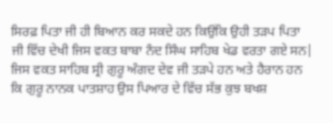ਸਿਰਫ਼ ਪਿਤਾ ਜੀ ਹੀ ਬਿਆਨ ਕਰ ਸਕਦੇ ਹਨ ਕਿਉਂਕਿ ਉਹੀ ਤੜਪ ਪਿਤਾ ਜੀ ਵਿੱਚ ਦੇਖੀ ਜਿਸ ਵਕਤ ਬਾਬਾ ਨੰਦ ਸਿੰਘ ਸਾਹਿਬ ਖੇਡ ਵਰਤਾ ਗਏ ਸਨ|
ਜਿਸ ਵਕਤ ਸਾਹਿਬ ਸ੍ਰੀ ਗੁਰੂ ਅੰਗਦ ਦੇਵ ਜੀ ਤੜਪੇ ਹਨ ਅਤੇ ਹੈਰਾਨ ਹਨ ਕਿ ਗੁਰੂ ਨਾਨਕ ਪਾਤਸ਼ਾਹ ਉਸ ਪਿਆਰ ਦੇ ਵਿੱਚ ਸੱਭ ਕੁਝ ਬਖਸ਼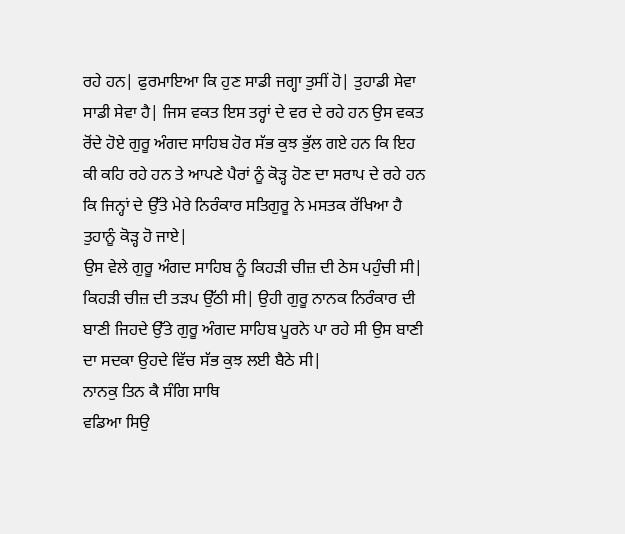ਰਹੇ ਹਨ| ਫੁਰਮਾਇਆ ਕਿ ਹੁਣ ਸਾਡੀ ਜਗ੍ਹਾ ਤੁਸੀਂ ਹੋ| ਤੁਹਾਡੀ ਸੇਵਾ ਸਾਡੀ ਸੇਵਾ ਹੈ| ਜਿਸ ਵਕਤ ਇਸ ਤਰ੍ਹਾਂ ਦੇ ਵਰ ਦੇ ਰਹੇ ਹਨ ਉਸ ਵਕਤ ਰੋਂਦੇ ਹੋਏ ਗੁਰੂ ਅੰਗਦ ਸਾਹਿਬ ਹੋਰ ਸੱਭ ਕੁਝ ਭੁੱਲ ਗਏ ਹਨ ਕਿ ਇਹ ਕੀ ਕਹਿ ਰਹੇ ਹਨ ਤੇ ਆਪਣੇ ਪੈਰਾਂ ਨੂੰ ਕੋੜ੍ਹ ਹੋਣ ਦਾ ਸਰਾਪ ਦੇ ਰਹੇ ਹਨ ਕਿ ਜਿਨ੍ਹਾਂ ਦੇ ਉੱਤੇ ਮੇਰੇ ਨਿਰੰਕਾਰ ਸਤਿਗੁਰੂ ਨੇ ਮਸਤਕ ਰੱਖਿਆ ਹੈ ਤੁਹਾਨੂੰ ਕੋੜ੍ਹ ਹੋ ਜਾਏ|
ਉਸ ਵੇਲੇ ਗੁਰੂ ਅੰਗਦ ਸਾਹਿਬ ਨੂੰ ਕਿਹੜੀ ਚੀਜ਼ ਦੀ ਠੇਸ ਪਹੁੰਚੀ ਸੀ| ਕਿਹੜੀ ਚੀਜ਼ ਦੀ ਤੜਪ ਉੱਠੀ ਸੀ| ਉਹੀ ਗੁਰੂ ਨਾਨਕ ਨਿਰੰਕਾਰ ਦੀ ਬਾਣੀ ਜਿਹਦੇ ਉੱਤੇ ਗੁਰੂ ਅੰਗਦ ਸਾਹਿਬ ਪੂਰਨੇ ਪਾ ਰਹੇ ਸੀ ਉਸ ਬਾਣੀ ਦਾ ਸਦਕਾ ਉਹਦੇ ਵਿੱਚ ਸੱਭ ਕੁਝ ਲਈ ਬੈਠੇ ਸੀ|
ਨਾਨਕੁ ਤਿਨ ਕੈ ਸੰਗਿ ਸਾਥਿ
ਵਡਿਆ ਸਿਉ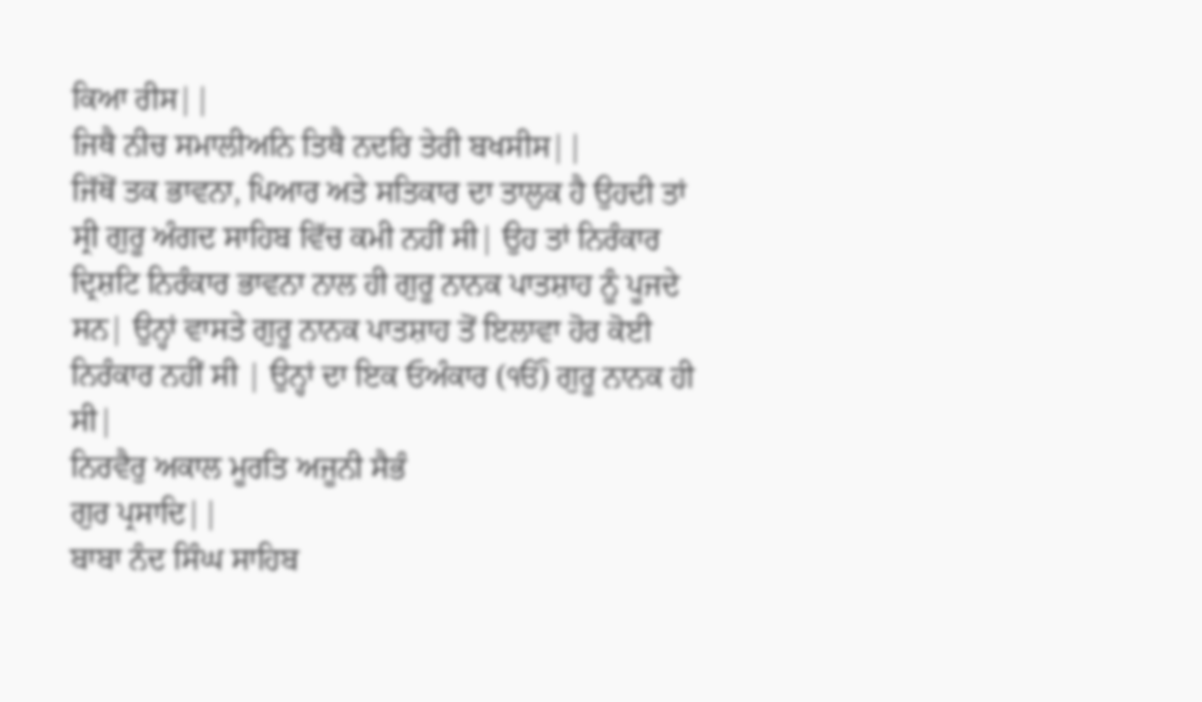ਕਿਆ ਰੀਸ||
ਜਿਥੈ ਨੀਚ ਸਮਾਲੀਅਨਿ ਤਿਥੈ ਨਦਰਿ ਤੇਰੀ ਬਖਸੀਸ||
ਜਿੱਥੋਂ ਤਕ ਭਾਵਨਾ, ਪਿਆਰ ਅਤੇ ਸਤਿਕਾਰ ਦਾ ਤਾਲੁਕ ਹੈ ਉਹਦੀ ਤਾਂ ਸ੍ਰੀ ਗੁਰੂ ਅੰਗਦ ਸਾਹਿਬ ਵਿੱਚ ਕਮੀ ਨਹੀਂ ਸੀ| ਉਹ ਤਾਂ ਨਿਰੰਕਾਰ ਦ੍ਰਿਸ਼ਟਿ ਨਿਰੰਕਾਰ ਭਾਵਨਾ ਨਾਲ ਹੀ ਗੁਰੂ ਨਾਨਕ ਪਾਤਸ਼ਾਹ ਨੂੰ ਪੂਜਦੇ ਸਨ| ਉਨ੍ਹਾਂ ਵਾਸਤੇ ਗੁਰੂ ਨਾਨਕ ਪਾਤਸ਼ਾਹ ਤੋਂ ਇਲਾਵਾ ਹੋਰ ਕੋਈ ਨਿਰੰਕਾਰ ਨਹੀਂ ਸੀ | ਉਨ੍ਹਾਂ ਦਾ ਇਕ ਓਅੰਕਾਰ (ੴ) ਗੁਰੂ ਨਾਨਕ ਹੀ ਸੀ|
ਨਿਰਵੈਰੁ ਅਕਾਲ ਮੂਰਤਿ ਅਜੂਨੀ ਸੈਭੰ
ਗੁਰ ਪ੍ਰਸਾਦਿ||
ਬਾਬਾ ਨੰਦ ਸਿੰਘ ਸਾਹਿਬ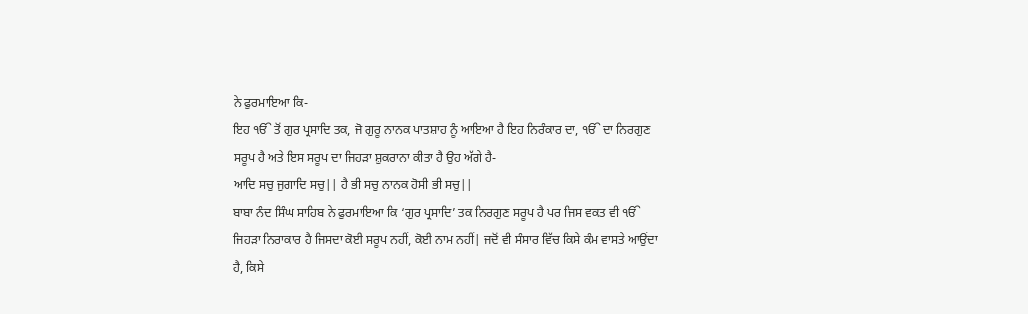ਨੇ ਫੁਰਮਾਇਆ ਕਿ-
ਇਹ ੴ ਤੋਂ ਗੁਰ ਪ੍ਰਸਾਦਿ ਤਕ, ਜੋ ਗੁਰੂ ਨਾਨਕ ਪਾਤਸ਼ਾਹ ਨੂੰ ਆਇਆ ਹੈ ਇਹ ਨਿਰੰਕਾਰ ਦਾ, ੴ ਦਾ ਨਿਰਗੁਣ ਸਰੂਪ ਹੈ ਅਤੇ ਇਸ ਸਰੂਪ ਦਾ ਜਿਹੜਾ ਸ਼ੁਕਰਾਨਾ ਕੀਤਾ ਹੈ ਉਹ ਅੱਗੇ ਹੈ-
ਆਦਿ ਸਚੁ ਜੁਗਾਦਿ ਸਚੁ|| ਹੈ ਭੀ ਸਚੁ ਨਾਨਕ ਹੋਸੀ ਭੀ ਸਚੁ||
ਬਾਬਾ ਨੰਦ ਸਿੰਘ ਸਾਹਿਬ ਨੇ ਫੁਰਮਾਇਆ ਕਿ ‘ਗੁਰ ਪ੍ਰਸਾਦਿ’ ਤਕ ਨਿਰਗੁਣ ਸਰੂਪ ਹੈ ਪਰ ਜਿਸ ਵਕਤ ਵੀ ੴ ਜਿਹੜਾ ਨਿਰਾਕਾਰ ਹੈ ਜਿਸਦਾ ਕੋਈ ਸਰੂਪ ਨਹੀਂ, ਕੋਈ ਨਾਮ ਨਹੀਂ| ਜਦੋਂ ਵੀ ਸੰਸਾਰ ਵਿੱਚ ਕਿਸੇ ਕੰਮ ਵਾਸਤੇ ਆਉਂਦਾ ਹੈ, ਕਿਸੇ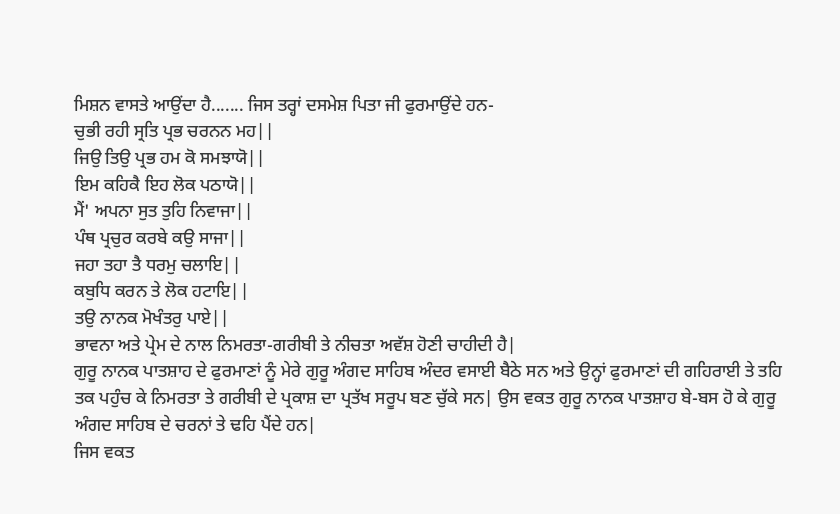ਮਿਸ਼ਨ ਵਾਸਤੇ ਆਉਂਦਾ ਹੈ....... ਜਿਸ ਤਰ੍ਹਾਂ ਦਸਮੇਸ਼ ਪਿਤਾ ਜੀ ਫੁਰਮਾਉਂਦੇ ਹਨ-
ਚੁਭੀ ਰਹੀ ਸ੍ਰਤਿ ਪ੍ਰਭ ਚਰਨਨ ਮਹ||
ਜਿਉ ਤਿਉ ਪ੍ਰਭ ਹਮ ਕੋ ਸਮਝਾਯੋ||
ਇਮ ਕਹਿਕੈ ਇਹ ਲੋਕ ਪਠਾਯੋ||
ਮੈਂ' ਅਪਨਾ ਸੁਤ ਤੁਹਿ ਨਿਵਾਜਾ||
ਪੰਥ ਪ੍ਰਚੁਰ ਕਰਬੇ ਕਉ ਸਾਜਾ||
ਜਹਾ ਤਹਾ ਤੈ ਧਰਮੁ ਚਲਾਇ||
ਕਬੁਧਿ ਕਰਨ ਤੇ ਲੋਕ ਹਟਾਇ||
ਤਉ ਨਾਨਕ ਮੋਖੰਤਰੁ ਪਾਏ||
ਭਾਵਨਾ ਅਤੇ ਪ੍ਰੇਮ ਦੇ ਨਾਲ ਨਿਮਰਤਾ-ਗਰੀਬੀ ਤੇ ਨੀਚਤਾ ਅਵੱਸ਼ ਹੋਣੀ ਚਾਹੀਦੀ ਹੈ|
ਗੁਰੂ ਨਾਨਕ ਪਾਤਸ਼ਾਹ ਦੇ ਫੁਰਮਾਣਾਂ ਨੂੰ ਮੇਰੇ ਗੁਰੂ ਅੰਗਦ ਸਾਹਿਬ ਅੰਦਰ ਵਸਾਈ ਬੈਠੇ ਸਨ ਅਤੇ ਉਨ੍ਹਾਂ ਫੁਰਮਾਣਾਂ ਦੀ ਗਹਿਰਾਈ ਤੇ ਤਹਿ ਤਕ ਪਹੁੰਚ ਕੇ ਨਿਮਰਤਾ ਤੇ ਗਰੀਬੀ ਦੇ ਪ੍ਰਕਾਸ਼ ਦਾ ਪ੍ਰਤੱਖ ਸਰੂਪ ਬਣ ਚੁੱਕੇ ਸਨ| ਉਸ ਵਕਤ ਗੁਰੂ ਨਾਨਕ ਪਾਤਸ਼ਾਹ ਬੇ-ਬਸ ਹੋ ਕੇ ਗੁਰੂ ਅੰਗਦ ਸਾਹਿਬ ਦੇ ਚਰਨਾਂ ਤੇ ਢਹਿ ਪੈਂਦੇ ਹਨ|
ਜਿਸ ਵਕਤ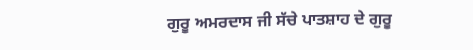ਗੁਰੂ ਅਮਰਦਾਸ ਜੀ ਸੱਚੇ ਪਾਤਸ਼ਾਹ ਦੇ ਗੁਰੂ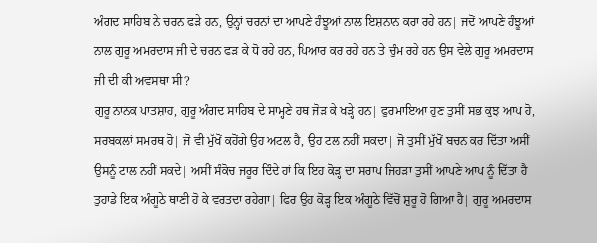ਅੰਗਦ ਸਾਹਿਬ ਨੇ ਚਰਨ ਫੜੇ ਹਨ, ਉਨ੍ਹਾਂ ਚਰਨਾਂ ਦਾ ਆਪਣੇ ਹੰਝੂਆਂ ਨਾਲ ਇਸ਼ਨਾਨ ਕਰਾ ਰਹੇ ਹਨ| ਜਦੋਂ ਆਪਣੇ ਹੰਝੂਆਂ ਨਾਲ ਗੁਰੂ ਅਮਰਦਾਸ ਜੀ ਦੇ ਚਰਨ ਫੜ ਕੇ ਧੋ ਰਹੇ ਹਨ, ਪਿਆਰ ਕਰ ਰਹੇ ਹਨ ਤੇ ਚੁੰਮ ਰਹੇ ਹਨ ਉਸ ਵੇਲੇ ਗੁਰੂ ਅਮਰਦਾਸ ਜੀ ਦੀ ਕੀ ਅਵਸਥਾ ਸੀ?
ਗੁਰੂ ਨਾਨਕ ਪਾਤਸ਼ਾਹ, ਗੁਰੂ ਅੰਗਦ ਸਾਹਿਬ ਦੇ ਸਾਮ੍ਹਣੇ ਹਥ ਜੋੜ ਕੇ ਖੜ੍ਹੇ ਹਨ| ਫੁਰਮਾਇਆ ਹੁਣ ਤੁਸੀਂ ਸਭ ਕੁਝ ਆਪ ਹੋ, ਸਰਬਕਲਾਂ ਸਮਰਥ ਹੋ| ਜੋ ਵੀ ਮੁੱਖੋਂ ਕਹੋਂਗੇ ਉਹ ਅਟਲ ਹੈ, ਉਹ ਟਲ ਨਹੀਂ ਸਕਦਾ| ਜੋ ਤੁਸੀਂ ਮੁੱਖੋਂ ਬਚਨ ਕਰ ਦਿੱਤਾ ਅਸੀਂ ਉਸਨੂੰ ਟਾਲ ਨਹੀਂ ਸਕਦੇ| ਅਸੀਂ ਸੰਕੋਚ ਜਰੂਰ ਦਿੰਦੇ ਹਾਂ ਕਿ ਇਹ ਕੋੜ੍ਹ ਦਾ ਸਰਾਪ ਜਿਹੜਾ ਤੁਸੀਂ ਆਪਣੇ ਆਪ ਨੂੰ ਦਿੱਤਾ ਹੈ ਤੁਹਾਡੇ ਇਕ ਅੰਗੂਠੇ ਥਾਣੀ ਹੋ ਕੇ ਵਰਤਦਾ ਰਹੇਗਾ| ਫਿਰ ਉਹ ਕੋੜ੍ਹ ਇਕ ਅੰਗੂਠੇ ਵਿੱਚੋਂ ਸ਼ੁਰੂ ਹੋ ਗਿਆ ਹੈ| ਗੁਰੂ ਅਮਰਦਾਸ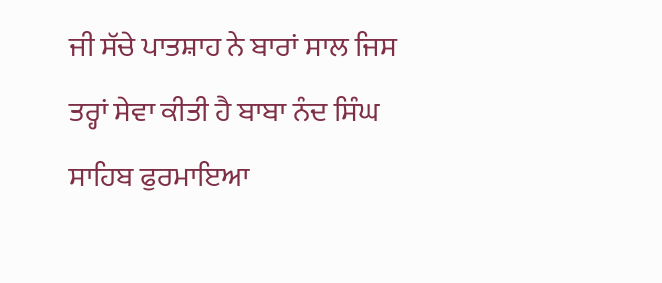ਜੀ ਸੱਚੇ ਪਾਤਸ਼ਾਹ ਨੇ ਬਾਰਾਂ ਸਾਲ ਜਿਸ ਤਰ੍ਹਾਂ ਸੇਵਾ ਕੀਤੀ ਹੈ ਬਾਬਾ ਨੰਦ ਸਿੰਘ ਸਾਹਿਬ ਫੁਰਮਾਇਆ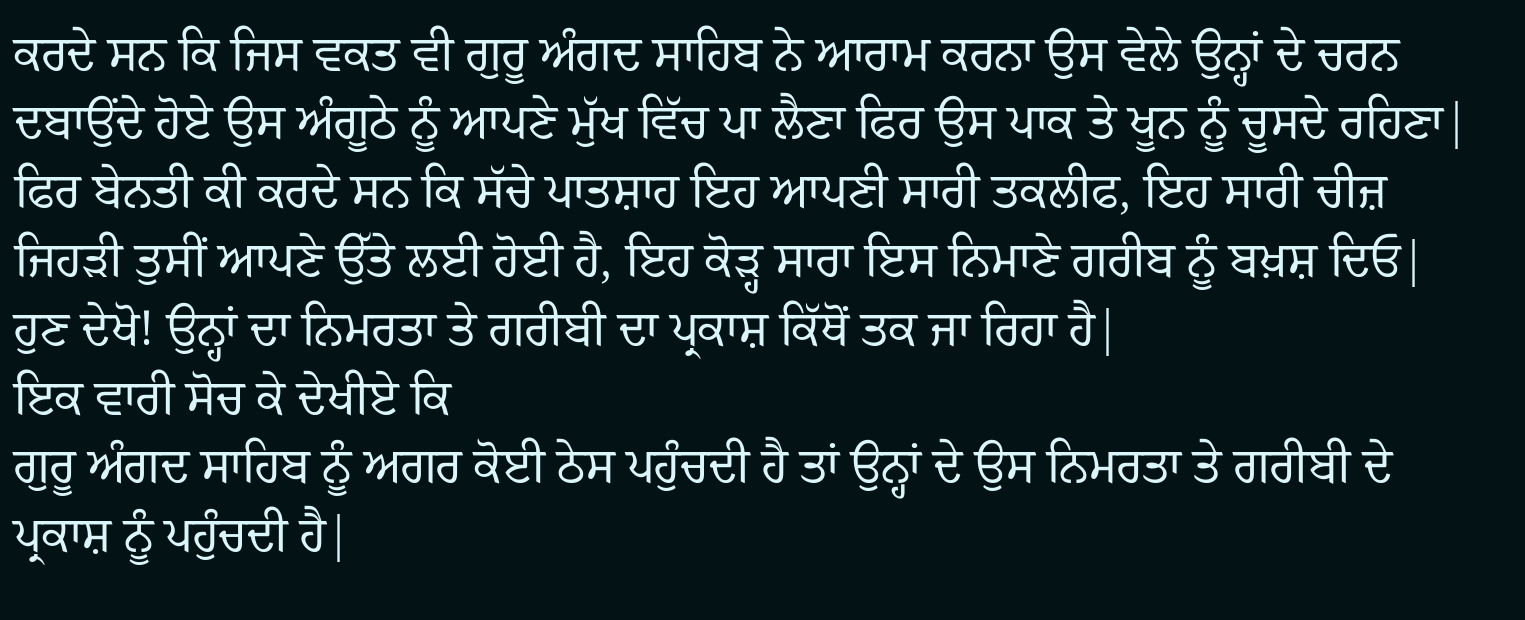ਕਰਦੇ ਸਨ ਕਿ ਜਿਸ ਵਕਤ ਵੀ ਗੁਰੂ ਅੰਗਦ ਸਾਹਿਬ ਨੇ ਆਰਾਮ ਕਰਨਾ ਉਸ ਵੇਲੇ ਉਨ੍ਹਾਂ ਦੇ ਚਰਨ ਦਬਾਉਂਦੇ ਹੋਏ ਉਸ ਅੰਗੂਠੇ ਨੂੰ ਆਪਣੇ ਮੁੱਖ ਵਿੱਚ ਪਾ ਲੈਣਾ ਫਿਰ ਉਸ ਪਾਕ ਤੇ ਖੂਨ ਨੂੰ ਚੂਸਦੇ ਰਹਿਣਾ| ਫਿਰ ਬੇਨਤੀ ਕੀ ਕਰਦੇ ਸਨ ਕਿ ਸੱਚੇ ਪਾਤਸ਼ਾਹ ਇਹ ਆਪਣੀ ਸਾਰੀ ਤਕਲੀਫ, ਇਹ ਸਾਰੀ ਚੀਜ਼ ਜਿਹੜੀ ਤੁਸੀਂ ਆਪਣੇ ਉੱਤੇ ਲਈ ਹੋਈ ਹੈ, ਇਹ ਕੋੜ੍ਹ ਸਾਰਾ ਇਸ ਨਿਮਾਣੇ ਗਰੀਬ ਨੂੰ ਬਖ਼ਸ਼ ਦਿਓ| ਹੁਣ ਦੇਖੋ! ਉਨ੍ਹਾਂ ਦਾ ਨਿਮਰਤਾ ਤੇ ਗਰੀਬੀ ਦਾ ਪ੍ਰਕਾਸ਼ ਕਿੱਥੋਂ ਤਕ ਜਾ ਰਿਹਾ ਹੈ|
ਇਕ ਵਾਰੀ ਸੋਚ ਕੇ ਦੇਖੀਏ ਕਿ
ਗੁਰੂ ਅੰਗਦ ਸਾਹਿਬ ਨੂੰ ਅਗਰ ਕੋਈ ਠੇਸ ਪਹੁੰਚਦੀ ਹੈ ਤਾਂ ਉਨ੍ਹਾਂ ਦੇ ਉਸ ਨਿਮਰਤਾ ਤੇ ਗਰੀਬੀ ਦੇ ਪ੍ਰਕਾਸ਼ ਨੂੰ ਪਹੁੰਚਦੀ ਹੈ|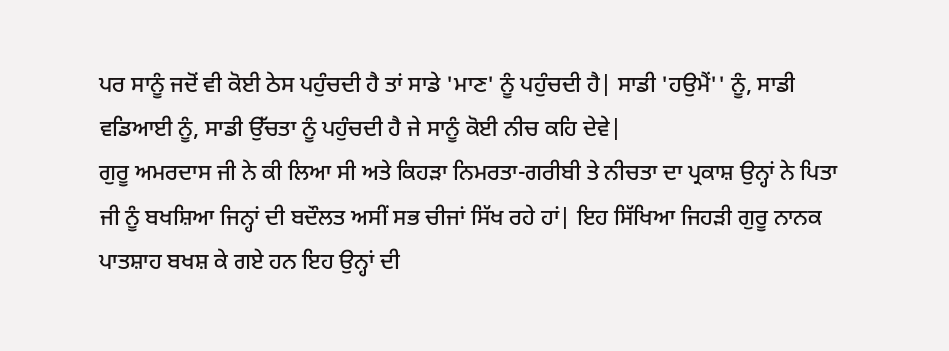ਪਰ ਸਾਨੂੰ ਜਦੋਂ ਵੀ ਕੋਈ ਠੇਸ ਪਹੁੰਚਦੀ ਹੈ ਤਾਂ ਸਾਡੇ 'ਮਾਣ' ਨੂੰ ਪਹੁੰਚਦੀ ਹੈ| ਸਾਡੀ 'ਹਉਮੈਂ'' ਨੂੰ, ਸਾਡੀ ਵਡਿਆਈ ਨੂੰ, ਸਾਡੀ ਉੱਚਤਾ ਨੂੰ ਪਹੁੰਚਦੀ ਹੈ ਜੇ ਸਾਨੂੰ ਕੋਈ ਨੀਚ ਕਹਿ ਦੇਵੇ|
ਗੁਰੂ ਅਮਰਦਾਸ ਜੀ ਨੇ ਕੀ ਲਿਆ ਸੀ ਅਤੇ ਕਿਹੜਾ ਨਿਮਰਤਾ-ਗਰੀਬੀ ਤੇ ਨੀਚਤਾ ਦਾ ਪ੍ਰਕਾਸ਼ ਉਨ੍ਹਾਂ ਨੇ ਪਿਤਾ ਜੀ ਨੂੰ ਬਖਸ਼ਿਆ ਜਿਨ੍ਹਾਂ ਦੀ ਬਦੌਲਤ ਅਸੀਂ ਸਭ ਚੀਜਾਂ ਸਿੱਖ ਰਹੇ ਹਾਂ| ਇਹ ਸਿੱਖਿਆ ਜਿਹੜੀ ਗੁਰੂ ਨਾਨਕ ਪਾਤਸ਼ਾਹ ਬਖਸ਼ ਕੇ ਗਏ ਹਨ ਇਹ ਉਨ੍ਹਾਂ ਦੀ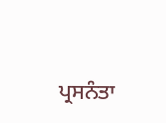ਪ੍ਰਸਨੰਤਾ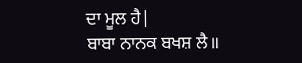ਦਾ ਮੂਲ ਹੈ|
ਬਾਬਾ ਨਾਨਕ ਬਖਸ਼ ਲੈ॥